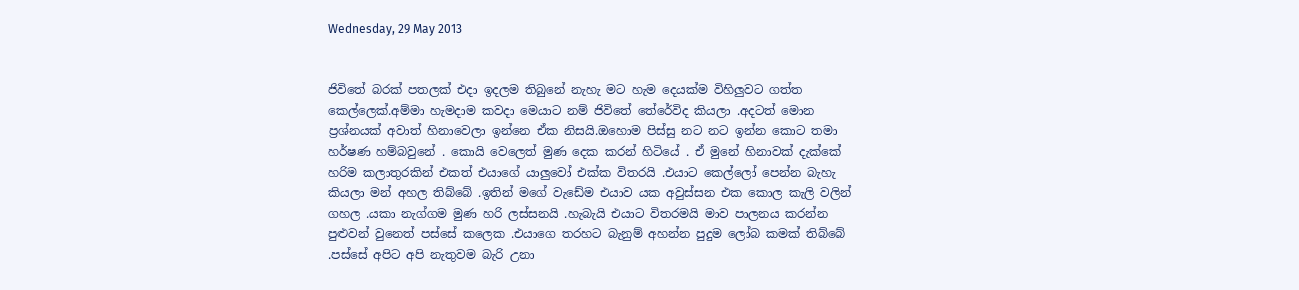Wednesday, 29 May 2013


ජිවිතේ බරක් පතලක් එදා ඉදලම තිබුනේ නැහැ මට හැම දෙයක්ම විහිලුවට ගත්ත කෙල්ලෙක්.අම්මා හැමදාම කවදා මෙයාට නම් ජිවිතේ තේරේවිද කියලා .අදටත් මොන ප්‍රශ්නයක් අවාත් හිනාවෙලා ඉන්නෙ ඒක නිසයි.ඔහොම පිස්සු නට නට ඉන්න කොට තමා හර්ෂණ හම්බවුනේ . කොයි වෙලෙත් මුණ දෙක කරන් හිටියේ . ඒ මුනේ හිනාවක් දැක්කේ හරිම කලාතුරකින් එකත් එයාගේ යාලුවෝ එක්ක විතරයි .එයාට කෙල්ලෝ පෙන්න බැහැ කියලා මන් අහල තිබ්බේ .ඉතින් මගේ වැඩේම එයාව යක අවුස්සන එක කොල කැලි වලින් ගහල .යකා නැග්ගම මුණ හරි ලස්සනයි .හැබැයි එයාට විතරමයි මාව පාලනය කරන්න පුළුවන් වුනෙත් පස්සේ කලෙක .එයාගෙ තරහට බැනුම් අහන්න පුදුම ලෝබ කමක් තිබ්බේ .පස්සේ අපිට අපි නැතුවම බැරි උනා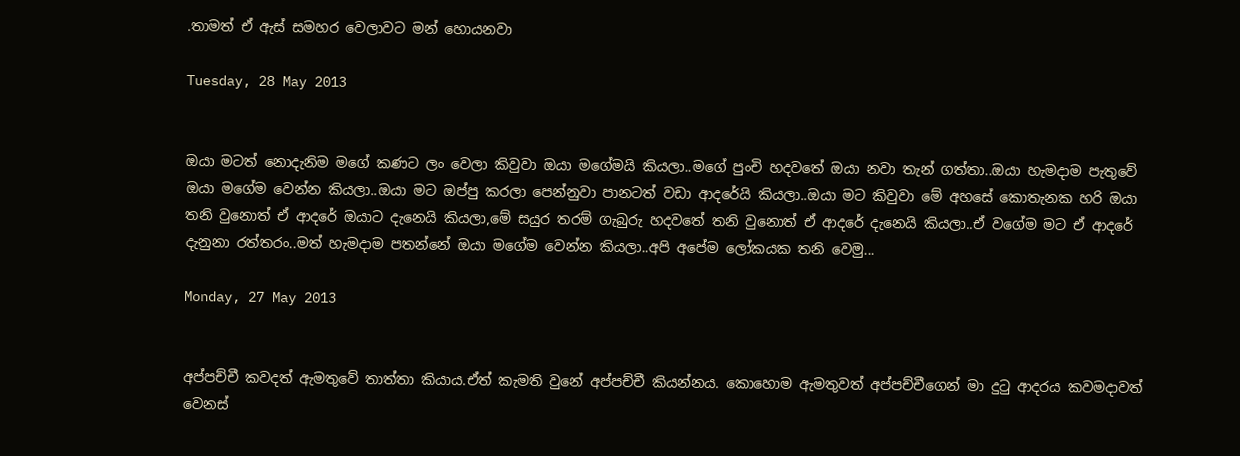.තාමත් ඒ ඇස් සමහර වෙලාවට මන් හොයනවා

Tuesday, 28 May 2013


ඔයා මටත් නොදැනිම මගේ කණට ලං වෙලා කිවුවා ඔයා මගේමයි කියලා..මගේ පුංචි හදවතේ ඔයා නවා තැන් ගත්තා..ඔයා හැමදාම පැතුවේ ඔයා මගේම වෙන්න කියලා..ඔයා මට ඔප්පු කරලා පෙන්නුවා පානටත් වඩා ආදරේයි කියලා..ඔයා මට කිවුවා මේ අහසේ කොතැනක හරි ඔයා තනි වුනොත් ඒ ආදරේ ඔයාට දැනෙයි කියලා,මේ සයුර තරම් ගැබුරු හදවතේ තනි වුනොත් ඒ ආදරේ දැනෙයි කියලා..ඒ වගේම මට ඒ ආදරේ දැනුනා රත්තරං..මත් හැමදාම පතන්නේ ඔයා මගේම වෙන්න කියලා..අපි අපේම ලෝකයක තනි වෙමු...

Monday, 27 May 2013


අප්පච්චී කවදත් ඇමතුවේ තාත්තා කියාය.ඒත් කැමති වුනේ අප්පච්චී කියන්නය. කොහොම ඇමතුවත් අප්පච්චීගෙන් මා දුටු ආදරය කවමදාවත් වෙනස්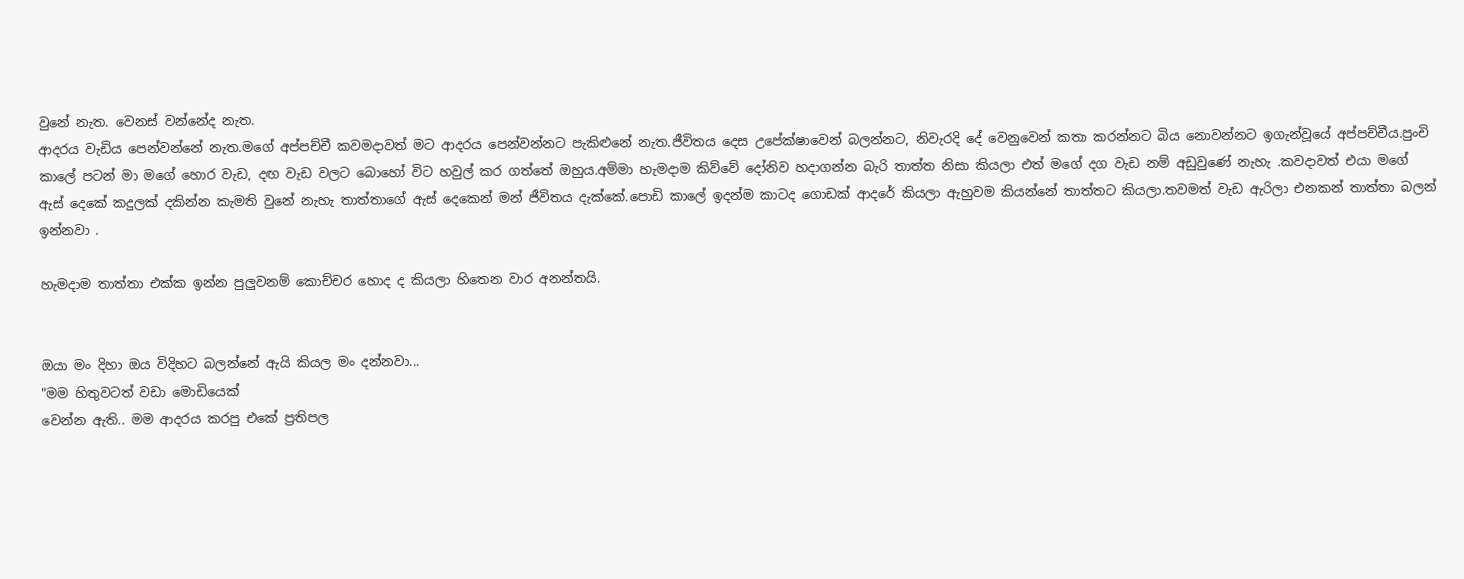වුනේ නැත. වෙනස් වන්නේද නැත.
ආදරය වැඩිය පෙන්වන්නේ නැත.මගේ අප්පච්චී කවමදාවත් මට ආදරය පෙන්වන්නට පැකිළුනේ නැත.ජීවිතය දෙස උපේක්ෂාවෙන් බලන්නට, නිවැරදි දේ වෙනුවෙන් කතා කරන්නට බිය නොවන්නට ඉගැන්වූයේ අප්පච්චීය.පුංචි කාලේ පටන් මා මගේ හොර වැඩ, දඟ වැඩ වලට බොහෝ විට හවුල් කර ගත්තේ ඔහුය.අම්මා හැමදාම කිව්වේ දෝනිව හදාගන්න බැරි තාත්ත නිසා කියලා එත් මගේ දග වැඩ නම් අඩුවුණේ නැහැ .කවදාවත් එයා මගේ ඇස් දෙකේ කදුලක් දකින්න කැමති වුනේ නැහැ තාත්තාගේ ඇස් දෙකෙන් මන් ජීවිතය දැක්කේ.පොඩි කාලේ ඉදන්ම කාටද ගොඩක් ආදරේ කියලා ඇහුවම කියන්නේ තාත්තට කියලා.තවමත් වැඩ ඇරිලා එනකන් තාත්තා බලන් ඉන්නවා .

හැමදාම තාත්තා එක්ක ඉන්න පුලුවනම් කොච්චර හොද ද කියලා හිතෙන වාර අනන්තයි.


ඔයා මං දිහා ඔය විදිහට බලන්නේ ඇයි කියල මං දන්නවා...
"මම හිතුවටත් වඩා මොඩියෙක්
වෙන්න ඇති.. මම ආදරය කරපු එකේ ප්‍රතිපල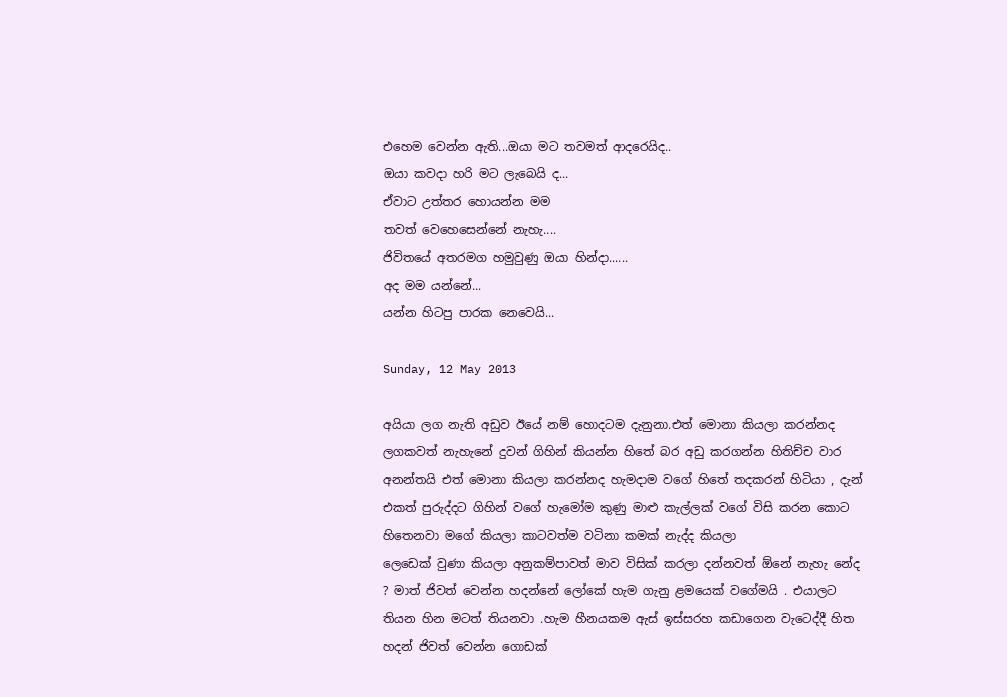එහෙම වෙන්න ඇති...ඔයා මට තවමත් ආදරෙයිද..
ඔයා කවදා හරි මට ලැබෙයි ද...
ඒවාට උත්තර හොයන්න මම
තවත් වෙහෙසෙන්නේ නැහැ....
ජිවිතයේ අතරමග හමුවුණු ඔයා හින්දා......
අද මම යන්නේ...
යන්න හිටපු පාරක නෙවෙයි...

Sunday, 12 May 2013

අයියා ලග නැති අඩුව ඊයේ නම් හොදටම දැනුනා.එත් මොනා කියලා කරන්නද ලගකවත් නැහැනේ දුවන් ගිහින් කියන්න හිතේ බර අඩු කරගන්න හිතිච්ච වාර අනන්තයි එත් මොනා කියලා කරන්නද හැමදාම වගේ හිතේ තදකරන් හිටියා , දැන් එකත් පුරුද්දට ගිහින් වගේ හැමෝම කුණු මාළු කැල්ලක් වගේ විසි කරන කොට හිතෙනවා මගේ කියලා කාටවත්ම වටිනා කමක් නැද්ද කියලා
ලෙඩෙක් වුණා කියලා අනුකම්පාවත් මාව විසික් කරලා දන්නවත් ඕනේ නැහැ නේද ? මාත් ජිවත් වෙන්න හදන්නේ ලෝකේ හැම ගැනු ළමයෙක් වගේමයි . එයාලට තියන හින මටත් තියනවා .හැම හීනයකම ඇස් ඉස්සරහ කඩාගෙන වැටෙද්දී හිත හදන් ජිවත් වෙන්න ගොඩක්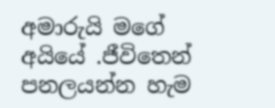අමාරුයි මගේ අයියේ .ජීවිතෙන් පනලයන්න හැම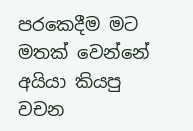පරකෙදීම මට මතක් වෙන්නේ අයියා කියපු වචන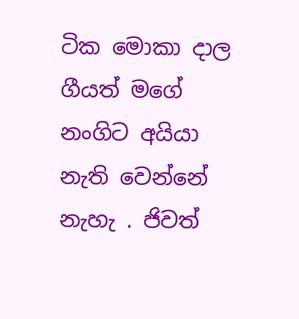ටික මොකා දාල ගීයත් මගේ නංගිට අයියා නැති වෙන්නේ නැහැ . ජිවත්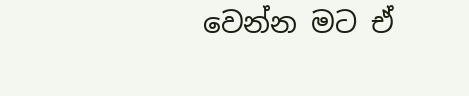වෙන්න මට ඒ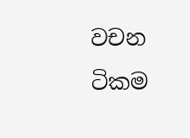වචන ටිකම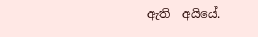ඇති  අයියේ.